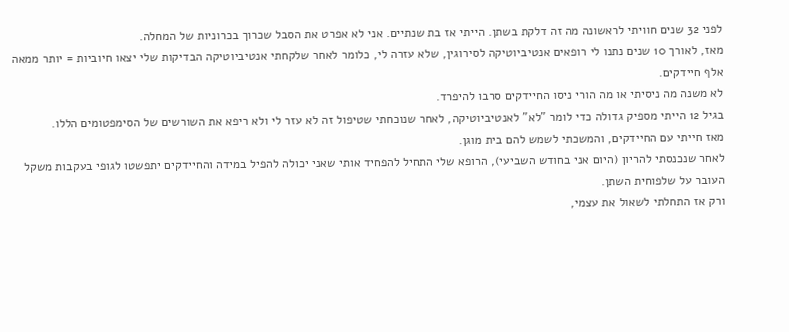לפני 32 שנים חוויתי לראשונה מה זה דלקת בשתן. הייתי אז בת שנתיים. אני לא אפרט את הסבל שכרוך בכרוניות של המחלה.
מאז, לאורך 10 שנים נתנו לי רופאים אנטיביוטיקה לסירוגין, שלא עזרה לי, כלומר לאחר שלקחתי אנטיביוטיקה הבדיקות שלי יצאו חיוביות = יותר ממאה אלף חיידקים.
לא משנה מה ניסיתי או מה הורי ניסו החיידקים סרבו להיפרד.
בגיל 12 הייתי מספיק גדולה כדי לומר "לא" לאנטיביוטיקה, לאחר שנוכחתי שטיפול זה לא עזר לי ולא ריפא את השורשים של הסימפטומים הללו.
מאז חייתי עם החיידקים, והמשכתי לשמש להם בית מוגן.
לאחר שנכנסתי להריון (היום אני בחודש השביעי), הרופא שלי התחיל להפחיד אותי שאני יכולה להפיל במידה והחיידקים יתפשטו לגופי בעקבות משקל העובר על שלפוחית השתן.
ורק אז התחלתי לשאול את עצמי,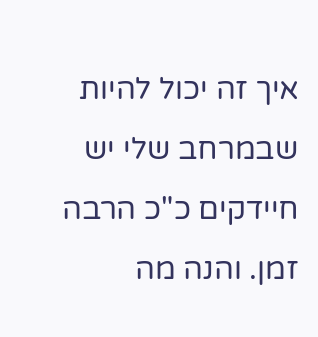איך זה יכול להיות שבמרחב שלי יש חיידקים כ"כ הרבה זמן. והנה מה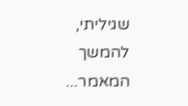שגיליתי, להמשך המאמר...